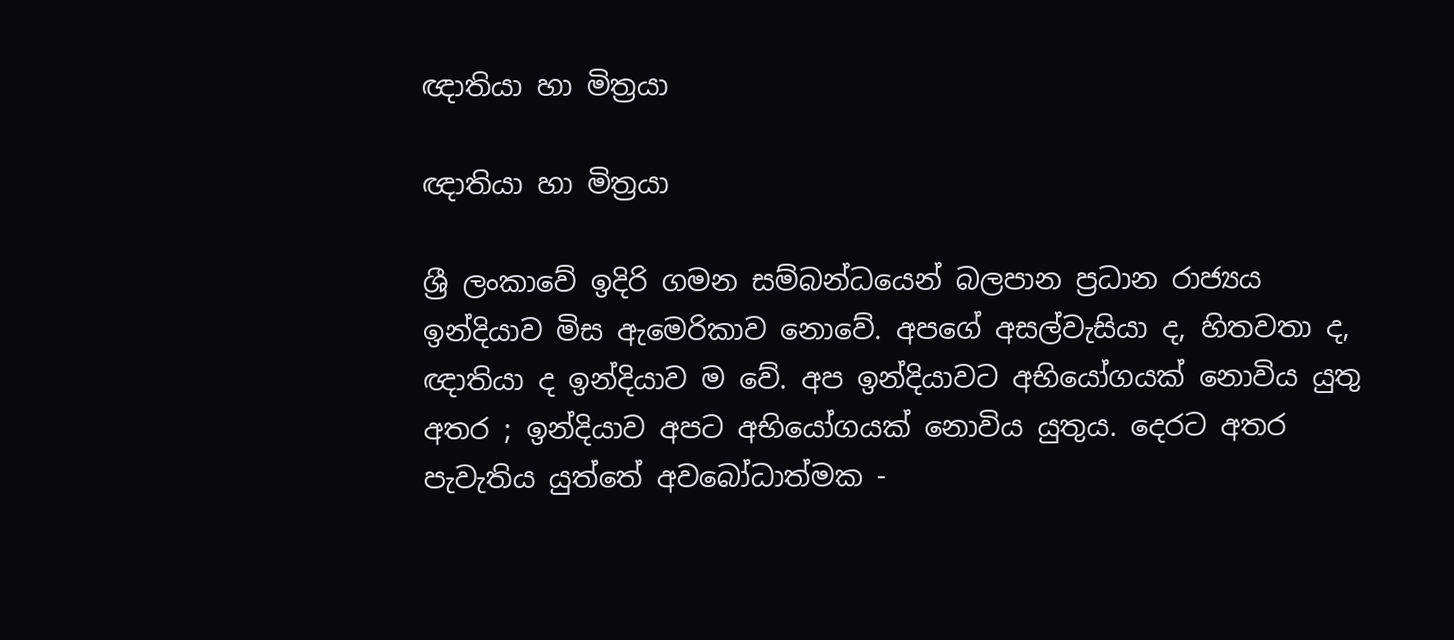ඥාතියා හා මිත්‍රයා

ඥාතියා හා මිත්‍රයා

ශ්‍රී ලංකාවේ ඉදිරි ගමන සම්බන්ධයෙන් බලපාන ප්‍රධාන රාජ්‍යය ඉන්දියාව මිස ඇමෙරිකාව නොවේ. අපගේ අසල්වැසියා ද, හිතවතා ද, ඥාතියා ද ඉන්දියාව ම වේ. අප ඉන්දියාවට අභියෝගයක් නොවිය යුතු අතර ; ඉන්දියාව අපට අභියෝගයක් නොවිය යුතුය. දෙරට අතර පැවැතිය යුත්තේ අවබෝධාත්මක -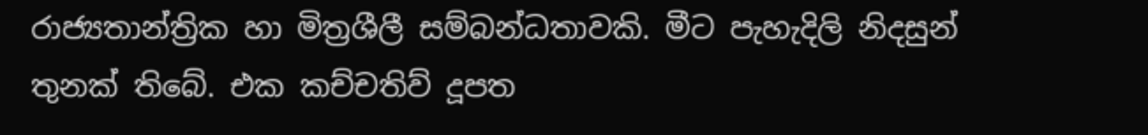රාජ්‍යතාන්ත්‍රික හා මිත්‍රශීලී සම්බන්ධතාවකි. මීට පැහැදිලි නිදසුන් තුනක් තිබේ. එක කච්චතිව් දූපත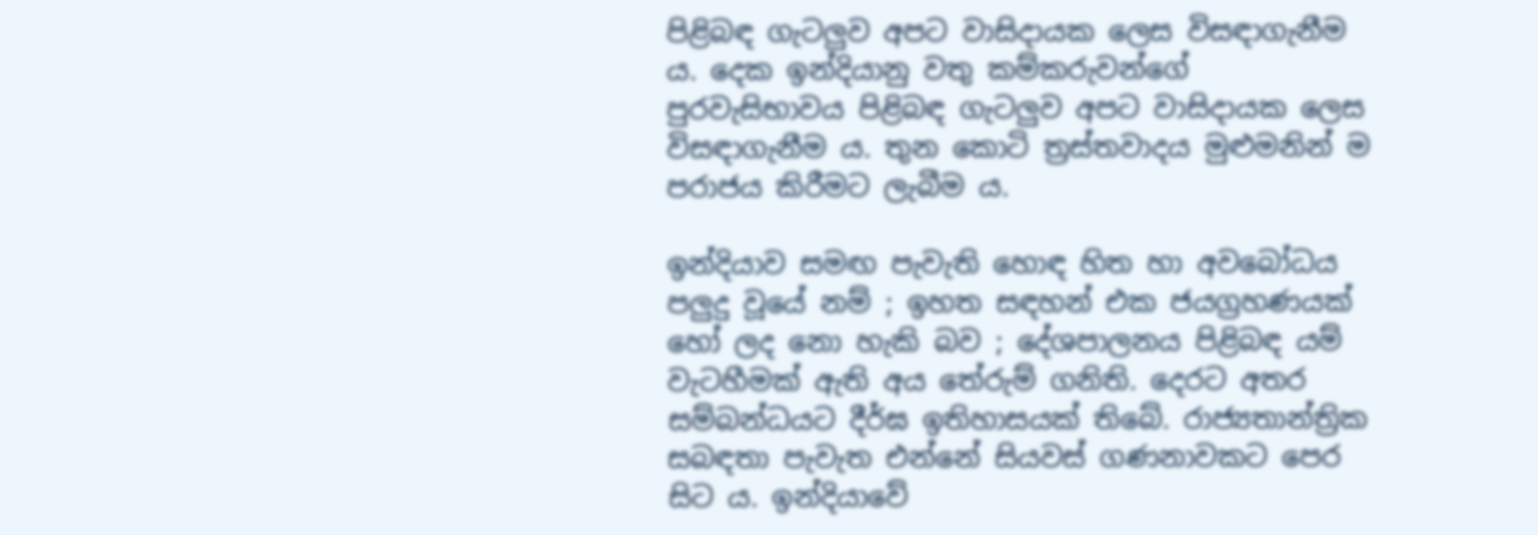පිළිබඳ ගැටලුව අපට වාසිදායක ලෙස විසඳාගැනීම ය. දෙක ඉන්දියානු වතු කම්කරුවන්ගේ පුරවැසිභාවය පිළිබඳ ගැටලුව අපට වාසිදායක ලෙස විසඳාගැනීම ය. තුන කොටි ත්‍රස්තවාදය මුළුමනින් ම පරාජය කිරීමට ලැබීම ය.

ඉන්දියාව සමඟ පැවැති හොඳ හිත හා අවබෝධය පලුදු වූයේ නම් ; ඉහත සඳහන් එක ජයග්‍රහණයක් හෝ ලද නො හැකි බව ; දේශපාලනය පිළිබඳ යම් වැටහීමක් ඇති අය තේරුම් ගනිති. දෙරට අතර සම්බන්ධයට දීර්ඝ ඉතිහාසයක් තිබේ. රාජ්‍යතාන්ත්‍රික සබඳතා පැවැත එන්නේ සියවස් ගණනාවකට පෙර සිට ය. ඉන්දියාවේ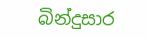බින්දුසාර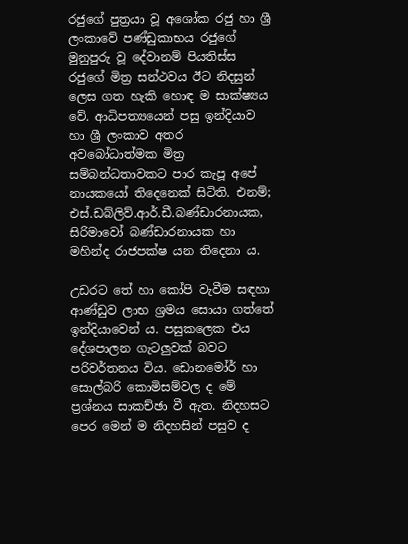රජුගේ පුත්‍රයා වූ අශෝක රජු හා ශ්‍රී ලංකාවේ පණ්ඩුකාභය රජුගේ මුනුපුරු වූ දේවානම් පියතිස්ස රජුගේ මිත්‍ර සන්ථවය ඊට නිදසුන් ලෙස ගත හැකි හොඳ ම සාක්ෂ්‍යය වේ. ආධිපත්‍යයෙන් පසු ඉන්දියාව හා ශ්‍රී ලංකාව අතර අවබෝධාත්මක මිත්‍ර සම්බන්ධතාවකට පාර කැපූ අපේ නායකයෝ තිදෙනෙක් සිටිති. එනම්; එස්.ඩබ්ලිව්.ආර්.ඩී.බණ්ඩාරනායක, සිරිමාවෝ බණ්ඩාරනායක හා මහින්ද රාජපක්ෂ යන තිදෙනා ය.

උඩරට තේ හා කෝපි වැවීම සඳහා ආණ්ඩුව ලාභ ශ්‍රමය සොයා ගත්තේ ඉන්දියාවෙන් ය. පසුකලෙක එය දේශපාලන ගැටලුවක් බවට පරිවර්තනය විය. ඩොනමෝර් හා සොල්බරි කොමිසම්වල ද මේ ප්‍රශ්නය සාකච්ඡා වී ඇත. නිදහසට පෙර මෙන් ම නිදහසින් පසුව ද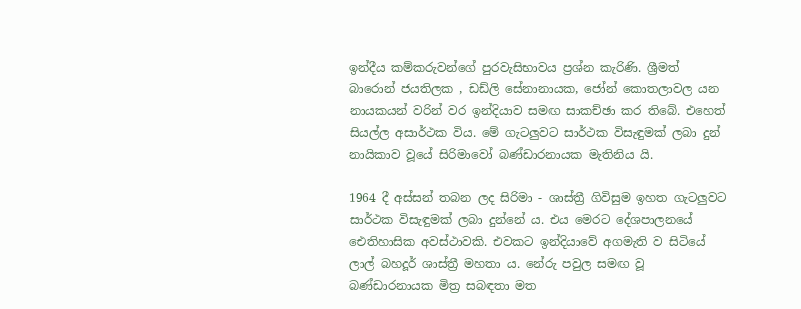ඉන්දීය කම්කරුවන්ගේ පුරවැසිභාවය ප්‍රශ්න කැරිණි. ශ්‍රීමත් බාරොන් ජයතිලක , ඩඩ්ලි සේනානායක, ජෝන් කොතලාවල යන නායකයන් වරින් වර ඉන්දියාව සමඟ සාකච්ඡා කර තිබේ. එහෙත් සියල්ල අසාර්ථක විය. මේ ගැටලුවට සාර්ථක විසැඳුමක් ලබා දුන් නායිකාව වූයේ සිරිමාවෝ බණ්ඩාරනායක මැතිනිය යි.

1964 දී අස්සන් තබන ලද සිරිමා - ශාස්ත්‍රී ගිවිසුම ඉහත ගැටලුවට සාර්ථක විසැඳුමක් ලබා දුන්නේ ය. එය මෙරට දේශපාලනයේ ඓතිහාසික අවස්ථාවකි. එවකට ඉන්දියාවේ අගමැති ව සිටියේ ලාල් බහදූර් ශාස්ත්‍රී මහතා ය. නේරු පවුල සමඟ වූ බණ්ඩාරනායක මිත්‍ර සබඳතා මත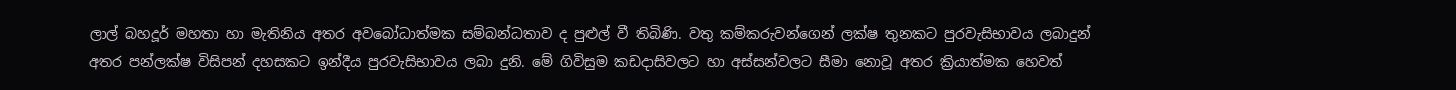ලාල් බහදූර් මහතා හා මැතිනිය අතර අවබෝධාත්මක සම්බන්ධතාව ද පුළුල් වී තිබිණි. වතු කම්කරුවන්ගෙන් ලක්ෂ තුනකට පුරවැසිභාවය ලබාදුන් අතර පන්ලක්ෂ විසිපන් දහසකට ඉන්දීය පුරවැසිභාවය ලබා දුනි. මේ ගිවිසුම කඩදාසිවලට හා අස්සන්වලට සීමා නොවූ අතර ක්‍රියාත්මක හෙවත්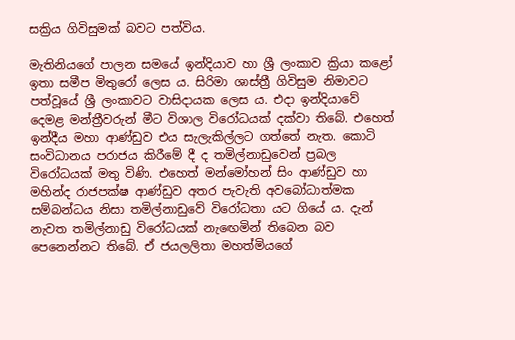සක්‍රිය ගිවිසුමක් බවට පත්විය.

මැතිනියගේ පාලන සමයේ ඉන්දියාව හා ශ්‍රී ලංකාව ක්‍රියා කළෝ ඉතා සමීප මිතුරෝ ලෙස ය. සිරිමා ශාස්ත්‍රී ගිවිසුම නිමාවට පත්වූයේ ශ්‍රී ලංකාවට වාසිදායක ලෙස ය. එදා ඉන්දියාවේ දෙමළ මන්ත්‍රීවරුන් මීට විශාල විරෝධයක් දක්වා තිබේ. එහෙත් ඉන්දීය මහා ආණ්ඩුව එය සැලැකිල්ලට ගත්තේ නැත. කොටි සංවිධානය පරාජය කිරීමේ දී ද තමිල්නාඩුවෙන් ප්‍රබල විරෝධයක් මතු විණි. එහෙත් මන්මෝහන් සිං ආණ්ඩුව හා මහින්ද රාජපක්ෂ ආණ්ඩුව අතර පැවැති අවබෝධාත්මක සම්බන්ධය නිසා තමිල්නාඩුවේ විරෝධතා යට ගියේ ය. දැන් නැවත තමිල්නාඩු විරෝධයක් නැඟෙමින් තිබෙන බව පෙනෙන්නට තිබේ. ඒ ජයලලිතා මහත්මියගේ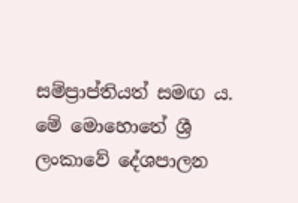සම්ප්‍රාප්තියත් සමඟ ය. මේ මොහොතේ ශ්‍රී ලංකාවේ දේශපාලන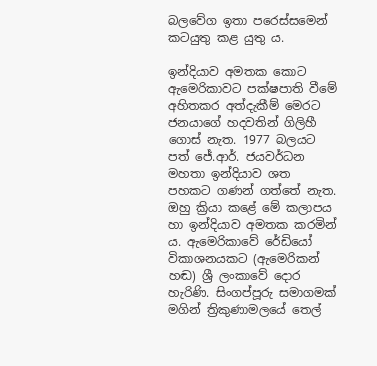බලවේග ඉතා පරෙස්සමෙන් කටයුතු කළ යුතු ය.

ඉන්දියාව අමතක කොට ඇමෙරිකාවට පක්ෂපාති වීමේ අහිතකර අත්දැකීම් මෙරට ජනයාගේ හදවතින් ගිලිහී ගොස් නැත. 1977 බලයට පත් ජේ.ආර්. ජයවර්ධන මහතා ඉන්දියාව ශත පහකට ගණන් ගත්තේ නැත. ඔහු ක්‍රියා කළේ මේ කලාපය හා ඉන්දියාව අමතක කරමින් ය. ඇමෙරිකාවේ රේඩියෝ විකාශනයකට (ඇමෙරිකන් හඬ) ශ්‍රී ලංකාවේ දොර හැරිණි. සිංගප්පූරු සමාගමක් මගින් ත්‍රිකුණාමලයේ තෙල්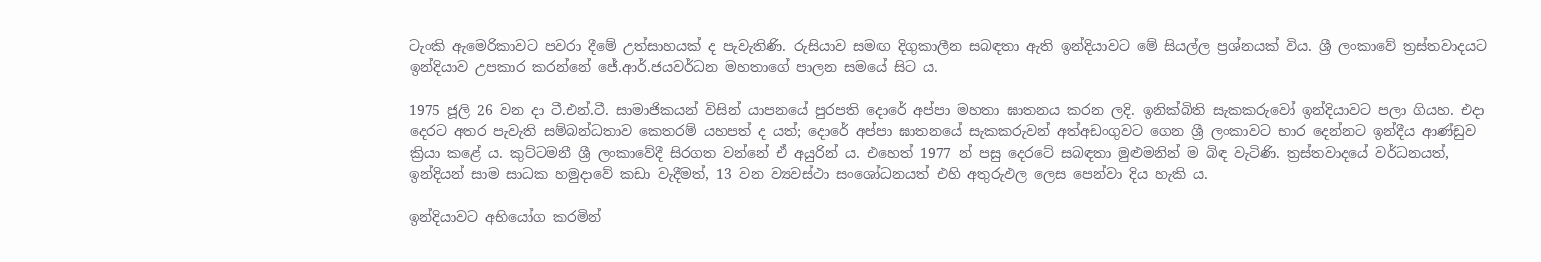ටැංකි ඇමෙරිකාවට පවරා දීමේ උත්සාහයක් ද පැවැතිණි. රුසියාව සමඟ දිගුකාලීන සබඳතා ඇති ඉන්දියාවට මේ සියල්ල ප්‍රශ්නයක් විය. ශ්‍රී ලංකාවේ ත්‍රස්තවාදයට ඉන්දියාව උපකාර කරන්නේ ජේ.ආර්.ජයවර්ධන මහතාගේ පාලන සමයේ සිට ය.

1975 ජූලි 26 වන දා ටී.එන්.ටී. සාමාජිකයන් විසින් යාපනයේ පුරපති දොරේ අප්පා මහතා ඝාතනය කරන ලදි. ඉනික්බිති සැකකරුවෝ ඉන්දියාවට පලා ගියහ. එදා දෙරට අතර පැවැති සම්බන්ධතාව කෙතරම් යහපත් ද යත්; දොරේ අප්පා ඝාතනයේ සැකකරුවන් අත්අඩංගුවට ගෙන ශ්‍රී ලංකාවට භාර දෙන්නට ඉන්දීය ආණ්ඩුව ක්‍රියා කළේ ය. කුට්ටමනී ශ්‍රී ලංකාවේදී සිරගත වන්නේ ඒ අයුරින් ය. එහෙත් 1977 න් පසු දෙරටේ සබඳතා මුළුමනින් ම බිඳ වැටිණි. ත්‍රස්තවාදයේ වර්ධනයත්, ඉන්දියන් සාම සාධක හමුදාවේ කඩා වැදීමත්, 13 වන ව්‍යවස්ථා සංශෝධනයත් එහි අතුරුඵල ලෙස පෙන්වා දිය හැකි ය.

ඉන්දියාවට අභියෝග කරමින්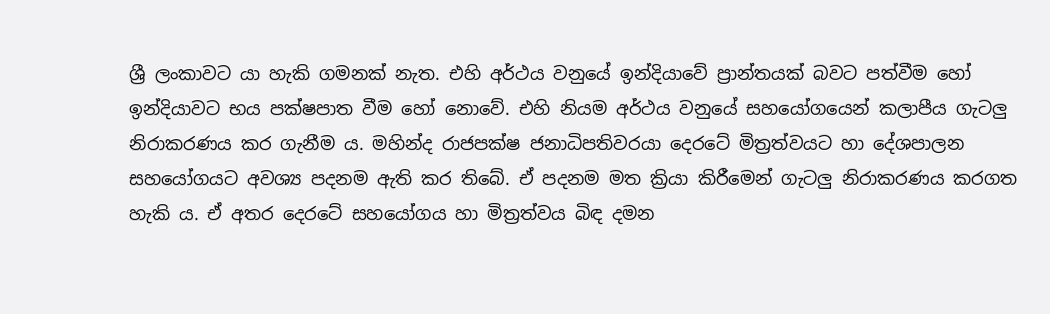ශ්‍රී ලංකාවට යා හැකි ගමනක් නැත. එහි අර්ථය වනුයේ ඉන්දියාවේ ප්‍රාන්තයක් බවට පත්වීම හෝ ඉන්දියාවට භය පක්ෂපාත වීම හෝ නොවේ. එහි නියම අර්ථය වනුයේ සහයෝගයෙන් කලාපීය ගැටලු නිරාකරණය කර ගැනීම ය. මහින්ද රාජපක්ෂ ජනාධිපතිවරයා දෙරටේ මිත්‍රත්වයට හා දේශපාලන සහයෝගයට අවශ්‍ය පදනම ඇති කර තිබේ. ඒ පදනම මත ක්‍රියා කිරීමෙන් ගැටලු නිරාකරණය කරගත හැකි ය. ඒ අතර දෙරටේ සහයෝගය හා මිත්‍රත්වය බිඳ දමන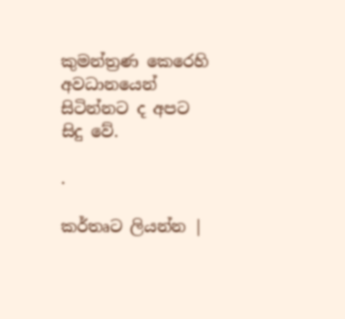කුමන්ත්‍රණ කෙරෙහි අවධානයෙන් සිටින්නට ද අපට සිදු වේ.

.

කර්තෘට ලියන්න |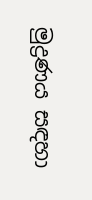මුද්‍රණය සඳහා